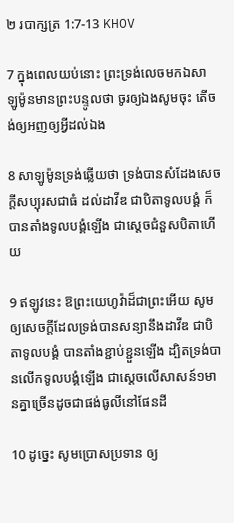២ របាក្សត្រ 1:7-13 KHOV

7 ក្នុងពេលយប់នោះ ព្រះទ្រង់លេចមកឯសាឡូ‌ម៉ូនមានព្រះ‌បន្ទូលថា ចូរឲ្យឯងសូមចុះ តើចង់ឲ្យអញឲ្យអ្វីដល់ឯង

8 សាឡូ‌ម៉ូនទ្រង់ឆ្លើយថា ទ្រង់បានសំដែងសេចក្ដីសប្បុរសជាធំ ដល់ដាវីឌ ជាបិតាទូល‌បង្គំ ក៏បានតាំងទូល‌បង្គំឡើង ជាស្តេចជំនួសបិតាហើយ

9 ឥឡូវនេះ ឱព្រះ‌យេហូវ៉ាដ៏ជាព្រះអើយ សូមឲ្យសេចក្ដីដែលទ្រង់បានសន្យានឹងដាវីឌ ជាបិតាទូល‌បង្គំ បានតាំងខ្ជាប់‌ខ្ជួនឡើង ដ្បិតទ្រង់បានលើកទូល‌បង្គំឡើង ជាស្តេចលើសាសន៍១មានគ្នាច្រើនដូចជាផង់ធូលីនៅផែនដី

10 ដូច្នេះ សូមប្រោស‌ប្រទាន ឲ្យ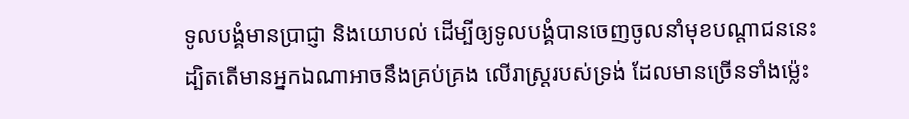ទូល‌បង្គំមានប្រាជ្ញា និងយោបល់ ដើម្បីឲ្យទូល‌បង្គំបានចេញចូលនាំមុខបណ្តា‌ជននេះ ដ្បិតតើមានអ្នកឯណាអាចនឹងគ្រប់‌គ្រង លើរាស្ត្ររបស់ទ្រង់ ដែលមានច្រើនទាំងម៉្លេះ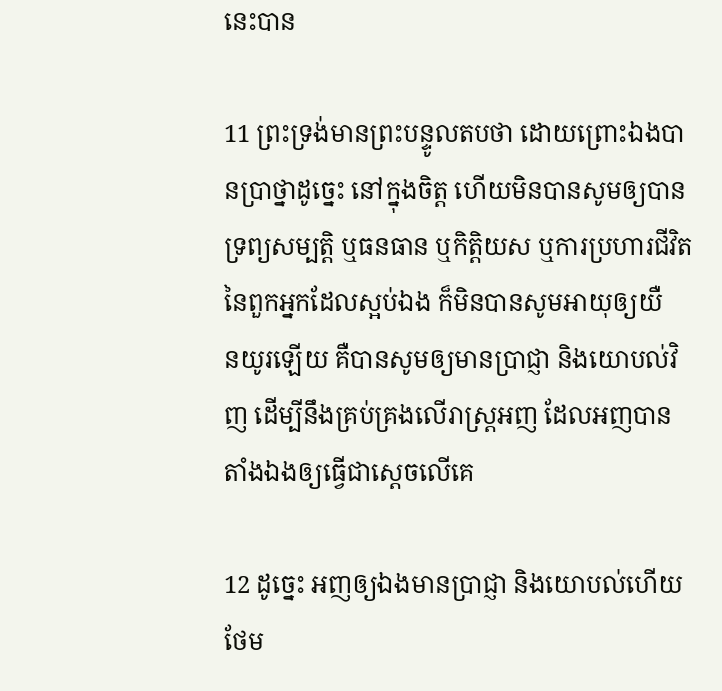នេះបាន

11 ព្រះទ្រង់មានព្រះ‌បន្ទូលតបថា ដោយព្រោះឯងបានប្រាថ្នាដូច្នេះ នៅក្នុងចិត្ត ហើយមិនបានសូមឲ្យបានទ្រព្យ‌សម្បត្តិ ឬធន‌ធាន ឬកិត្តិយស ឬការប្រហារជីវិតនៃពួកអ្នកដែលស្អប់ឯង ក៏មិនបានសូមអាយុឲ្យយឺន‌យូរឡើយ គឺបានសូមឲ្យមានប្រាជ្ញា និងយោបល់វិញ ដើម្បីនឹងគ្រប់‌គ្រងលើរាស្ត្រអញ ដែលអញបានតាំងឯងឲ្យធ្វើជាស្តេចលើគេ

12 ដូច្នេះ អញឲ្យឯងមានប្រាជ្ញា និងយោបល់ហើយ ថែម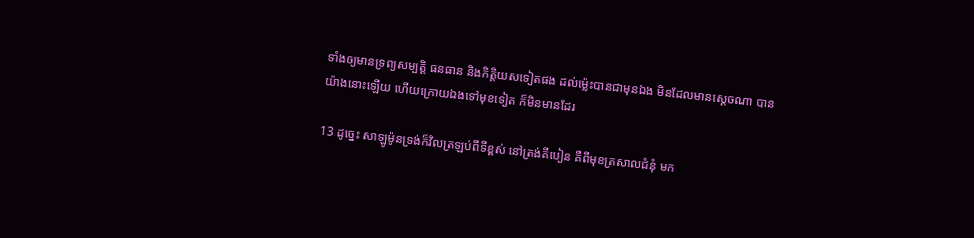ទាំងឲ្យមានទ្រព្យ‌សម្បត្តិ ធន‌ធាន និងកិត្តិយសទៀតផង ដល់ម៉្លេះបានជាមុនឯង មិនដែលមានស្តេចណា បានយ៉ាងនោះឡើយ ហើយក្រោយឯងទៅមុខទៀត ក៏មិនមានដែរ

13 ដូច្នេះ សាឡូ‌ម៉ូនទ្រង់ក៏វិលត្រឡប់ពីទីខ្ពស់ នៅត្រង់គីបៀន គឺពីមុខត្រសាលជំនុំ មក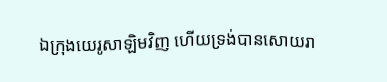ឯក្រុងយេរូ‌សាឡិមវិញ ហើយទ្រង់បានសោយ‌រា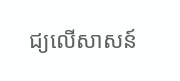ជ្យលើសាសន៍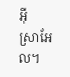អ៊ីស្រា‌អែល។